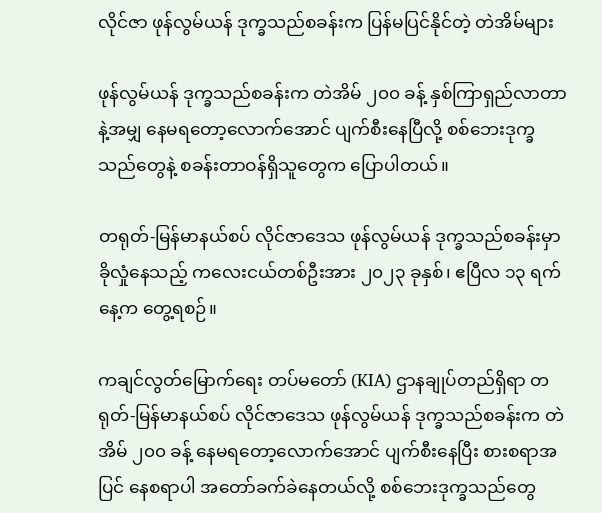လိုင်ဇာ ဖုန်လွမ်ယန် ဒုက္ခသည်စခန်းက ပြန်မပြင်နိုင်တဲ့ တဲအိမ်များ

ဖုန်လွမ်ယန် ဒုက္ခသည်စခန်းက တဲအိမ် ၂၀၀ ခန့် နှစ်ကြာရှည်လာတာနဲ့အမျှ နေမရတော့လောက်အောင် ပျက်စီးနေပြီလို့ စစ်ဘေးဒုက္ခသည်တွေနဲ့ စခန်းတာဝန်ရှိသူတွေက ပြောပါတယ်။

တရုတ်-မြန်မာနယ်စပ် လိုင်ဇာဒေသ ဖုန်လွမ်ယန် ဒုက္ခသည်စခန်းမှာ ခိုလှုံနေသည့် ကလေးငယ်တစ်ဦးအား ၂၀၂၃ ခုနှစ်၊ ဧပြီလ ၁၃ ရက်နေ့က တွေ့ရစဉ်။

ကချင်လွတ်မြောက်ရေး တပ်မတော် (KIA) ဌာနချုပ်တည်ရှိရာ တရုတ်-မြန်မာနယ်စပ် လိုင်ဇာဒေသ ဖုန်လွမ်ယန် ဒုက္ခသည်စခန်းက တဲအိမ် ၂၀၀ ခန့် နေမရတော့လောက်အောင် ပျက်စီးနေပြီး စားစရာအပြင် နေစရာပါ အတော်ခက်ခဲနေတယ်လို့ စစ်ဘေးဒုက္ခသည်တွေ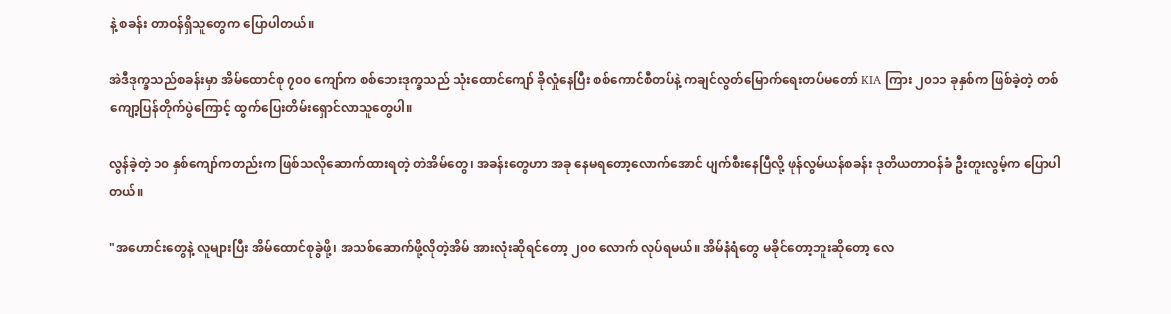နဲ့ စခန်း တာဝန်ရှိသူတွေက ပြောပါတယ်။

အဲဒီဒုက္ခသည်စခန်းမှာ အိမ်ထောင်စု ၇၀၀ ကျော်က စစ်ဘေးဒုက္ခသည် သုံးထောင်ကျော် ခိုလှုံနေပြီး စစ်ကောင်စီတပ်နဲ့ ကချင်လွတ်မြောက်ရေးတပ်မတော် KIA ကြား ၂၀၁၁ ခုနှစ်က ဖြစ်ခဲ့တဲ့ တစ်ကျော့ပြန်တိုက်ပွဲကြောင့် ထွက်ပြေးတိမ်းရှောင်လာသူတွေပါ။

လွန်ခဲ့တဲ့ ၁၀ နှစ်ကျော်ကတည်းက ဖြစ်သလိုဆောက်ထားရတဲ့ တဲအိမ်တွေ၊ အခန်းတွေဟာ အခု နေမရတော့လောက်အောင် ပျက်စီးနေပြီလို့ ဖုန်လွမ်ယန်စခန်း ဒုတိယတာဝန်ခံ ဦးတူးလွမ့်က ပြောပါတယ်။

"အဟောင်းတွေနဲ့ လူများပြီး အိမ်ထောင်စုခွဲဖို့၊ အသစ်ဆောက်ဖို့လိုတဲ့အိမ် အားလုံးဆိုရင်တော့ ၂၀၀ လောက် လုပ်ရမယ်။ အိမ်နံရံတွေ မခိုင်တော့ဘူးဆိုတော့ လေ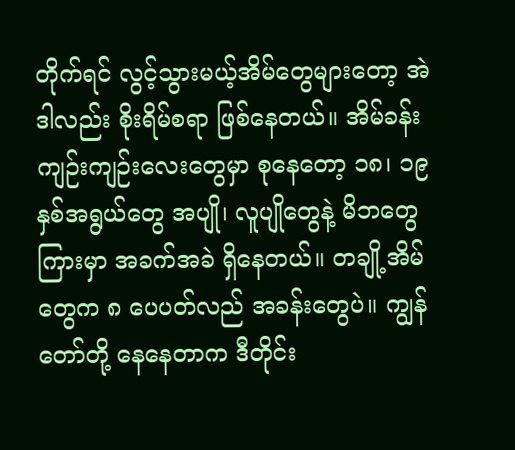တိုက်ရင် လွင့်သွားမယ့်အိမ်တွေများတော့ အဲဒါလည်း စိုးရိမ်စရာ ဖြစ်နေတယ်။ အိမ်ခန်းကျဉ်းကျဉ်းလေးတွေမှာ စုနေတော့ ၁၈၊ ၁၉ နှစ်အရွယ်တွေ အပျို၊ လူပျိုတွေနဲ့ မိဘတွေကြားမှာ အခက်အခဲ ရှိနေတယ်။ တချို့အိမ်တွေက ၈ ပေပတ်လည် အခန်းတွေပဲ။ ကျွန်တော်တို့ နေနေတာက ဒီတိုင်း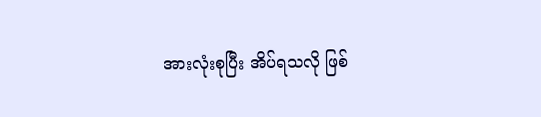အားလုံးစုပြီး အိပ်ရသလို ဖြစ်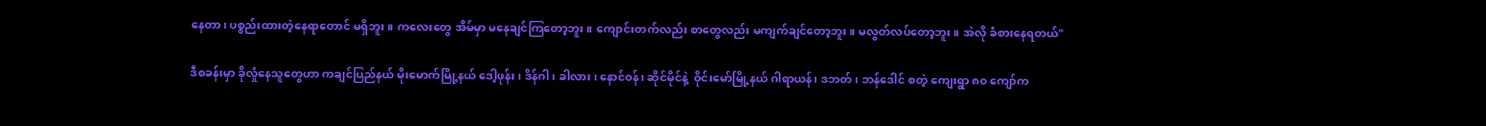နေတာ၊ ပစ္စည်းထားတဲ့နေရာတောင် မရှိဘူး။ ကလေးတွေ အိမ်မှာ မနေချင်ကြတော့ဘူး။ ကျောင်းတက်လည်း စာတွေလည်း မကျက်ချင်တော့ဘူး။ မလွတ်လပ်တော့ဘူး။ အဲလို ခံစားနေရတယ်"

ဒီစခန်းမှာ ခိုလှုံနေသူတွေဟာ ကချင်ပြည်နယ် မိုးမောက်မြို့နယ် ဒေါ့ဖုန်း၊ ဒိန်ဂါ၊ ခါလား၊ နောင်ဝန်၊ ဆိုင်မိုင်နဲ့  ဝိုင်းမော်မြို့နယ် ဂါရာယန်၊ ဒဘတ်၊ ဘန်ဒေါင် စတဲ့ ကျေးရွာ ၈၀ ကျော်က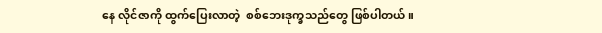နေ လိုင်ဇာကို ထွက်ပြေးလာတဲ့  စစ်ဘေးဒုက္ခသည်တွေ ဖြစ်ပါတယ်။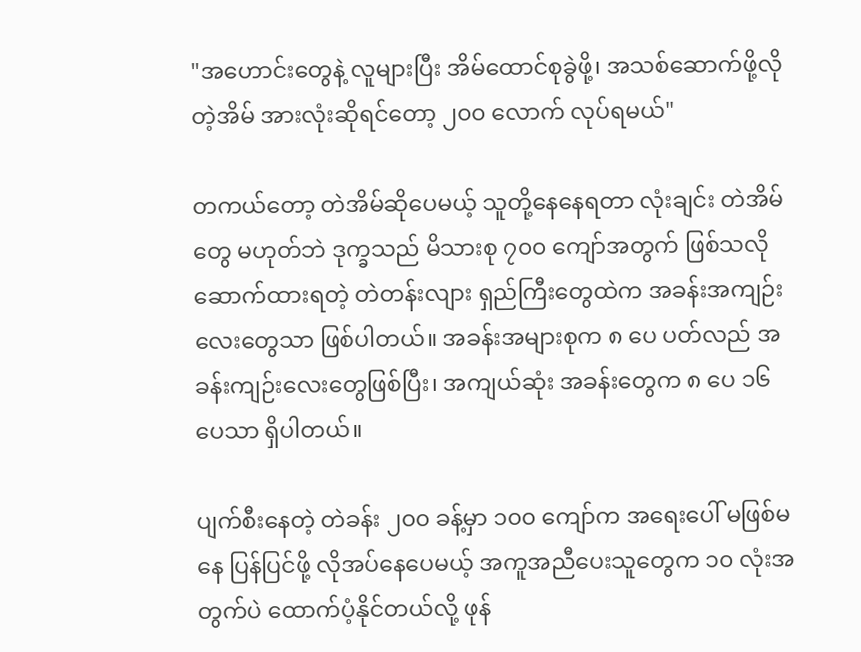"အဟောင်းတွေနဲ့ လူများပြီး အိမ်ထောင်စုခွဲဖို့၊ အသစ်ဆောက်ဖို့လိုတဲ့အိမ် အားလုံးဆိုရင်တော့ ၂၀၀ လောက် လုပ်ရမယ်"

တကယ်တော့ တဲအိမ်ဆိုပေမယ့် သူတို့နေနေရတာ လုံးချင်း တဲအိမ်တွေ မဟုတ်ဘဲ ဒုက္ခသည် မိသားစု ၇၀၀ ကျော်အတွက် ဖြစ်သလို ဆောက်ထားရတဲ့ တဲတန်းလျား ရှည်ကြီးတွေထဲက အခန်းအကျဉ်းလေးတွေသာ ဖြစ်ပါတယ်။ အခန်းအများစုက ၈ ပေ ပတ်လည် အခန်းကျဉ်းလေးတွေဖြစ်ပြီး၊ အကျယ်ဆုံး အခန်းတွေက ၈ ပေ ၁၆ ပေသာ ရှိပါတယ်။

ပျက်စီးနေတဲ့ တဲခန်း ၂၀၀ ခန့်မှာ ၁၀၀ ကျော်က အရေးပေါ် မဖြစ်မနေ ပြန်ပြင်ဖို့ လိုအပ်နေပေမယ့် အကူအညီပေးသူတွေက ၁၀ လုံးအတွက်ပဲ ထောက်ပံ့နိုင်တယ်လို့ ဖုန်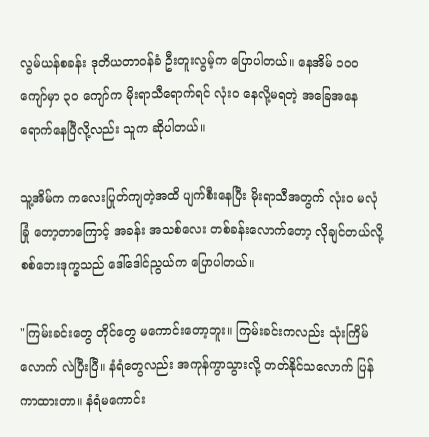လွမ်ယန်စခန်း ဒုတိယတာဝန်ခံ ဦးတူးလွမ့်က ပြောပါတယ်။ နေအိမ် ၁၀၀ ကျော်မှာ ၃၀ ကျော်က မိုးရာသီရောက်ရင် လုံးဝ နေလို့မရတဲ့ အခြေအနေရောက်နေပြီလို့လည်း သူက ဆိုပါတယ်။

သူ့အိမ်က ကလေးပြုတ်ကျတဲ့အထိ ပျက်စီးနေပြီး မိုးရာသီအတွက် လုံးဝ မလုံခြုံ တော့တာကြောင့် အခန်း အသစ်လေး တစ်ခန်းလောက်တော့ လိုချင်တယ်လို့  စစ်ဘေးဒုက္ခသည် ဒေါ်ဒေါင်ညွယ်က ပြောပါတယ်။

"ကြမ်းခင်းတွေ တိုင်တွေ မကောင်းတော့ဘူး။ ကြမ်းခင်းကလည်း သုံးကြိမ်လောက် လဲပြီးပြီ။ နံရံတွေလည်း အကုန်ကွာသွားလို့ တတ်နိုင်သလောက် ပြန်ကာထားတာ။ နံရံမကောင်း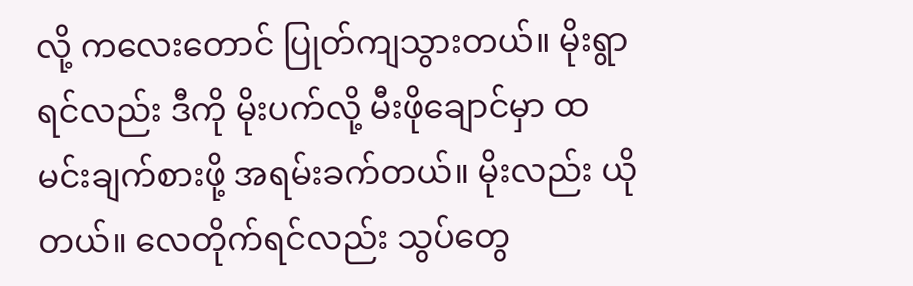လို့ ကလေးတောင် ပြုတ်ကျသွားတယ်။ မိုးရွာရင်လည်း ဒီကို မိုးပက်လို့ မီးဖိုချောင်မှာ ထမင်းချက်စားဖို့ အရမ်းခက်တယ်။ မိုးလည်း ယိုတယ်။ လေတိုက်ရင်လည်း သွပ်တွေ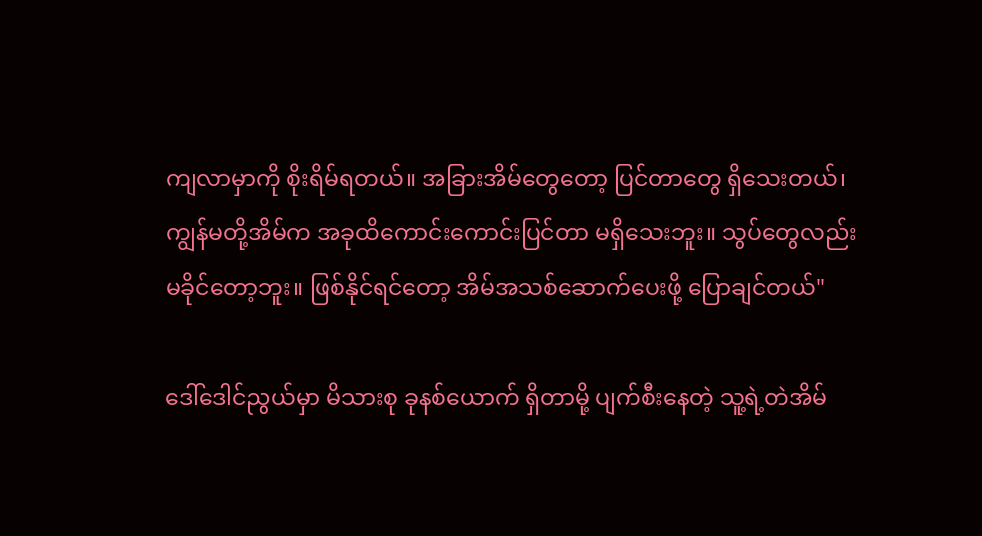ကျလာမှာကို စိုးရိမ်ရတယ်။ အခြားအိမ်တွေတော့ ပြင်တာတွေ ရှိသေးတယ်၊ ကျွန်မတို့အိမ်က အခုထိကောင်းကောင်းပြင်တာ မရှိသေးဘူး။ သွပ်တွေလည်း မခိုင်တော့ဘူး။ ဖြစ်နိုင်ရင်တော့ အိမ်အသစ်ဆောက်ပေးဖို့ ပြောချင်တယ်"

ဒေါ်ဒေါင်ညွယ်မှာ မိသားစု ခုနစ်ယောက် ရှိတာမို့ ပျက်စီးနေတဲ့ သူ့ရဲ့တဲအိမ်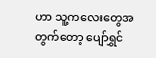ဟာ သူ့ကလေးတွေအတွက်တော့ ပျော်ရွှင်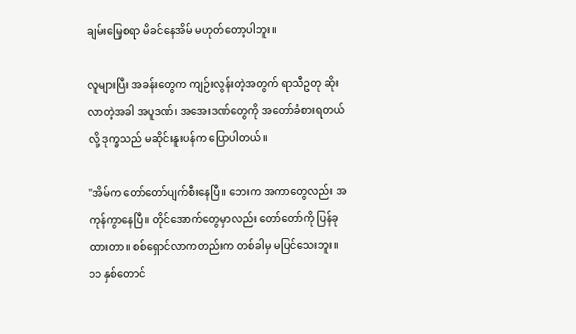ချမ်းမြေ့စရာ မိခင်နေအိမ် မဟုတ်တော့ပါဘူး။

လူများပြီး အခန်းတွေက ကျဉ်းလွန်းတဲ့အတွက် ရာသီဥတု ဆိုးလာတဲ့အခါ အပူဒဏ်၊ အအေးဒဏ်တွေကို အတော်ခံစားရတယ်လို့ ဒုက္ခသည် မဆိုင်းနူးပန်က ပြောပါတယ်။

"အိမ်က တော်တော်ပျက်စီးနေပြီ။ ဘေးက အကာတွေလည်း အကုန်ကွာနေပြီ။ တိုင်အောက်တွေမှာလည်း တော်တော်ကို ပြန်ခုထားတာ။ စစ်ရှောင်လာကတည်းက တစ်ခါမှ မပြင်သေးဘူး။ ၁၁ နှစ်တောင်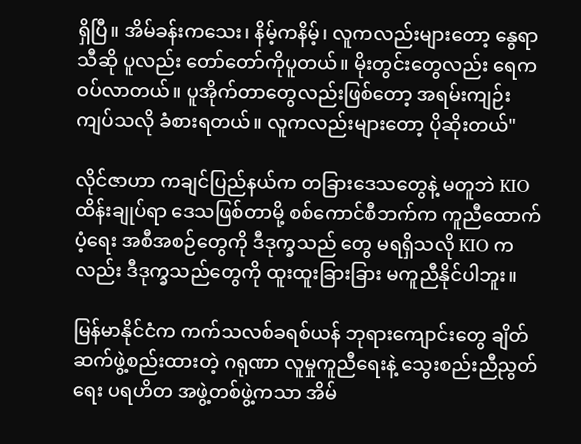ရှိပြီ။ အိမ်ခန်းကသေး၊ နိမ့်ကနိမ့်၊ လူကလည်းများတော့ နွေရာသီဆို ပူလည်း တော်တော်ကိုပူတယ်။ မိုးတွင်းတွေလည်း ရေက ဝပ်လာတယ်။ ပူအိုက်တာတွေလည်းဖြစ်တော့ အရမ်းကျဉ်းကျပ်သလို ခံစားရတယ်။ လူကလည်းများတော့ ပိုဆိုးတယ်"

လိုင်ဇာဟာ ကချင်ပြည်နယ်က တခြားဒေသတွေနဲ့ မတူဘဲ KIO ထိန်းချုပ်ရာ ဒေသဖြစ်တာမို့ စစ်ကောင်စီဘက်က ကူညီထောက်ပံ့ရေး အစီအစဉ်တွေကို ဒီဒုက္ခသည် တွေ မရရှိသလို KIO ကလည်း ဒီဒုက္ခသည်တွေကို ထူးထူးခြားခြား မကူညီနိုင်ပါဘူး။

မြန်မာနိုင်ငံက ကက်သလစ်ခရစ်ယန် ဘုရားကျောင်းတွေ ချိတ်ဆက်ဖွဲ့စည်းထားတဲ့ ဂရုဏာ လူမှုကူညီရေးနဲ့ သွေးစည်းညီညွတ်ရေး ပရဟိတ အဖွဲ့တစ်ဖွဲ့ကသာ အိမ်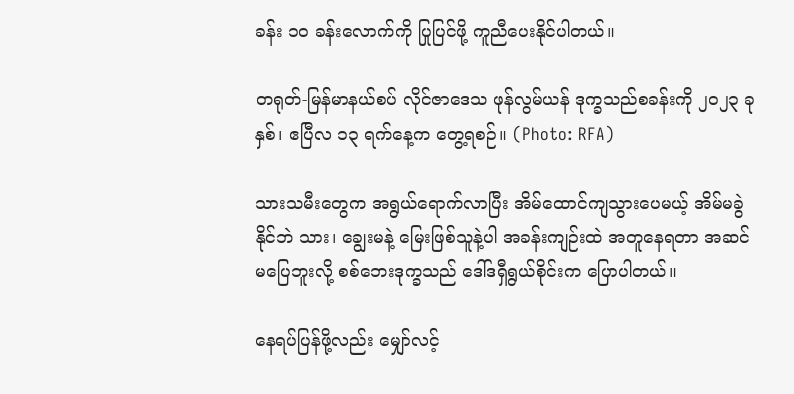ခန်း ၁၀ ခန်းလောက်ကို ပြုပြင်ဖို့ ကူညီပေးနိုင်ပါတယ်။

တရုတ်-မြန်မာနယ်စပ် လိုင်ဇာဒေသ ဖုန်လွမ်ယန် ဒုက္ခသည်စခန်းကို ၂၀၂၃ ခုနှစ်၊ ဧပြီလ ၁၃ ရက်နေ့က တွေ့ရစဉ်။ (Photo: RFA)

သားသမီးတွေက အရွယ်ရောက်လာပြီး အိမ်ထောင်ကျသွားပေမယ့် အိမ်မခွဲနိုင်ဘဲ သား၊ ချွေးမနဲ့ မြေးဖြစ်သူနဲ့ပါ အခန်းကျဉ်းထဲ အတူနေရတာ အဆင်မပြေဘူးလို့ စစ်ဘေးဒုက္ခသည် ဒေါ်ဒရှီရွယ်စိုင်းက ပြောပါတယ်။

နေရပ်ပြန်ဖို့လည်း မျှော်လင့်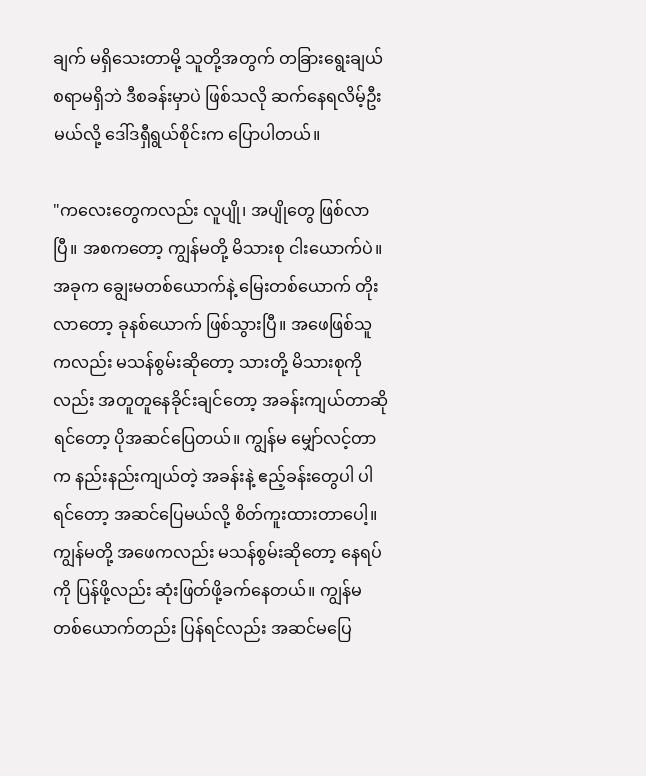ချက် မရှိသေးတာမို့ သူတို့အတွက် တခြားရွေးချယ်စရာမရှိဘဲ ဒီစခန်းမှာပဲ ဖြစ်သလို ဆက်နေရလိမ့်ဦးမယ်လို့ ဒေါ်ဒရှီရွယ်စိုင်းက ပြောပါတယ်။

"ကလေးတွေကလည်း လူပျို၊ အပျိုတွေ ဖြစ်လာပြီ။ အစကတော့ ကျွန်မတို့ မိသားစု ငါးယောက်ပဲ။ အခုက ချွေးမတစ်ယောက်နဲ့ မြေးတစ်ယောက် တိုးလာတော့ ခုနစ်ယောက် ဖြစ်သွားပြီ။ အဖေဖြစ်သူကလည်း မသန်စွမ်းဆိုတော့ သားတို့ မိသားစုကိုလည်း အတူတူနေခိုင်းချင်တော့ အခန်းကျယ်တာဆိုရင်တော့ ပိုအဆင်ပြေတယ်။ ကျွန်မ မျှော်လင့်တာက နည်းနည်းကျယ်တဲ့ အခန်းနဲ့ ဧည့်ခန်းတွေပါ ပါရင်တော့ အဆင်ပြေမယ်လို့ စိတ်ကူးထားတာပေါ့။ ကျွန်မတို့ အဖေကလည်း မသန်စွမ်းဆိုတော့ နေရပ်ကို ပြန်ဖို့လည်း ဆုံးဖြတ်ဖို့ခက်နေတယ်။ ကျွန်မ တစ်ယောက်တည်း ပြန်ရင်လည်း အဆင်မပြေ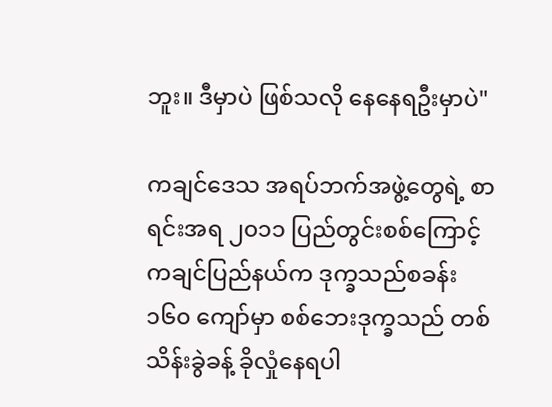ဘူး။ ဒီမှာပဲ ဖြစ်သလို နေနေရဦးမှာပဲ"

ကချင်ဒေသ အရပ်ဘက်အဖွဲ့တွေရဲ့ စာရင်းအရ ၂၀၁၁ ပြည်တွင်းစစ်ကြောင့် ကချင်ပြည်နယ်က ဒုက္ခသည်စခန်း  ၁၆၀ ကျော်မှာ စစ်ဘေးဒုက္ခသည် တစ်သိန်းခွဲခန့် ခိုလှုံနေရပါ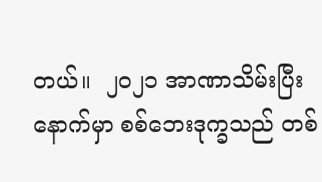တယ်။  ၂၀၂၁ အာဏာသိမ်းပြီးနောက်မှာ စစ်ဘေးဒုက္ခသည် တစ်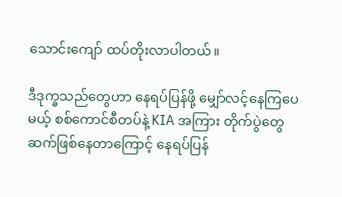သောင်းကျော် ထပ်တိုးလာပါတယ်။

ဒီဒုက္ခသည်တွေဟာ နေရပ်ပြန်ဖို့ မျှော်လင့်နေကြပေမယ့် စစ်ကောင်စီတပ်နဲ့ KIA အကြား တိုက်ပွဲတွေ ဆက်ဖြစ်နေတာကြောင့် နေရပ်ပြန်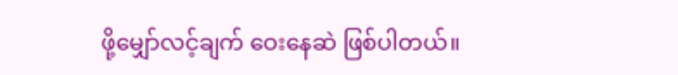ဖို့မျှော်လင့်ချက် ဝေးနေဆဲ ဖြစ်ပါတယ်။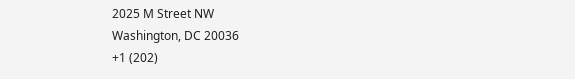2025 M Street NW
Washington, DC 20036
+1 (202)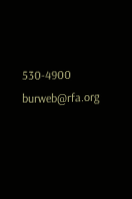530-4900
burweb@rfa.org